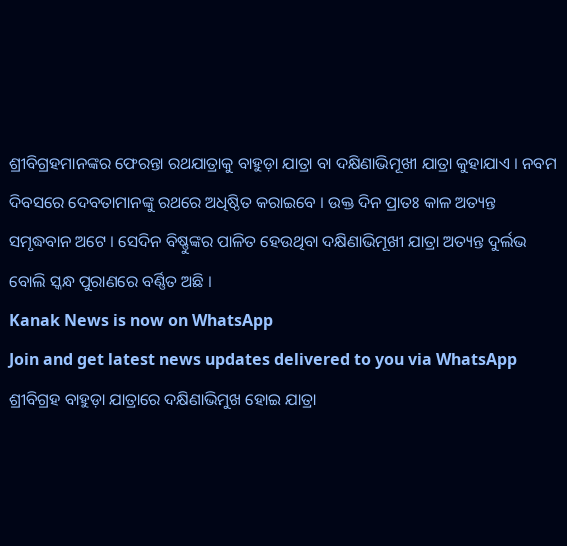ଶ୍ରୀବିଗ୍ରହମାନଙ୍କର ଫେରନ୍ତା ରଥଯାତ୍ରାକୁ ବାହୁଡ଼ା ଯାତ୍ରା ବା ଦକ୍ଷିଣାଭିମୂଖୀ ଯାତ୍ରା କୁହାଯାଏ । ନବମ ଦିବସରେ ଦେବତାମାନଙ୍କୁ ରଥରେ ଅଧିଷ୍ଠିତ କରାଇବେ । ଉକ୍ତ ଦିନ ପ୍ରାତଃ କାଳ ଅତ୍ୟନ୍ତ ସମୃଦ୍ଧବାନ ଅଟେ । ସେଦିନ ବିଷ୍ଣୁଙ୍କର ପାଳିତ ହେଉଥିବା ଦକ୍ଷିଣାଭିମୂଖୀ ଯାତ୍ରା ଅତ୍ୟନ୍ତ ଦୁର୍ଲଭ ବୋଲି ସ୍କନ୍ଧ ପୁରାଣରେ ବର୍ଣ୍ଣିତ ଅଛି ।
Kanak News is now on WhatsApp
Join and get latest news updates delivered to you via WhatsApp
ଶ୍ରୀବିଗ୍ରହ ବାହୁଡ଼ା ଯାତ୍ରାରେ ଦକ୍ଷିଣାଭିମୁଖ ହୋଇ ଯାତ୍ରା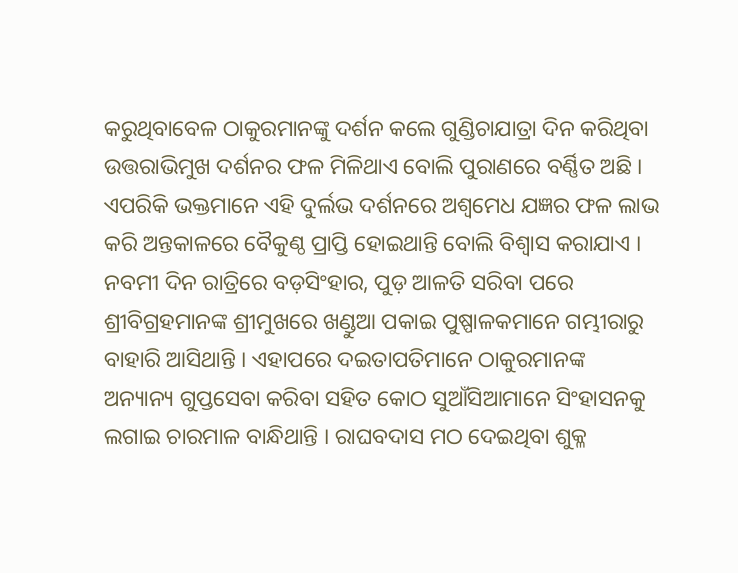କରୁଥିବାବେଳ ଠାକୁରମାନଙ୍କୁ ଦର୍ଶନ କଲେ ଗୁଣ୍ଡିଚାଯାତ୍ରା ଦିନ କରିଥିବା ଉତ୍ତରାଭିମୁଖ ଦର୍ଶନର ଫଳ ମିଳିଥାଏ ବୋଲି ପୁରାଣରେ ବର୍ଣ୍ଣିତ ଅଛି । ଏପରିକି ଭକ୍ତମାନେ ଏହି ଦୁର୍ଲଭ ଦର୍ଶନରେ ଅଶ୍ୱମେଧ ଯଜ୍ଞର ଫଳ ଲାଭ କରି ଅନ୍ତକାଳରେ ବୈକୁଣ୍ଠ ପ୍ରାପ୍ତି ହୋଇଥାନ୍ତି ବୋଲି ବିଶ୍ୱାସ କରାଯାଏ । ନବମୀ ଦିନ ରାତ୍ରିରେ ବଡ଼ସିଂହାର, ପୁଡ଼ ଆଳତି ସରିବା ପରେ ଶ୍ରୀବିଗ୍ରହମାନଙ୍କ ଶ୍ରୀମୁଖରେ ଖଣ୍ଡୁଆ ପକାଇ ପୁଷ୍ପାଳକମାନେ ଗମ୍ଭୀରାରୁ ବାହାରି ଆସିଥାନ୍ତି । ଏହାପରେ ଦଇତାପତିମାନେ ଠାକୁରମାନଙ୍କ ଅନ୍ୟାନ୍ୟ ଗୁପ୍ତସେବା କରିବା ସହିତ କୋଠ ସୁଆଁସିଆମାନେ ସିଂହାସନକୁ ଲଗାଇ ଚାରମାଳ ବାନ୍ଧିଥାନ୍ତି । ରାଘବଦାସ ମଠ ଦେଇଥିବା ଶୁକ୍ଳ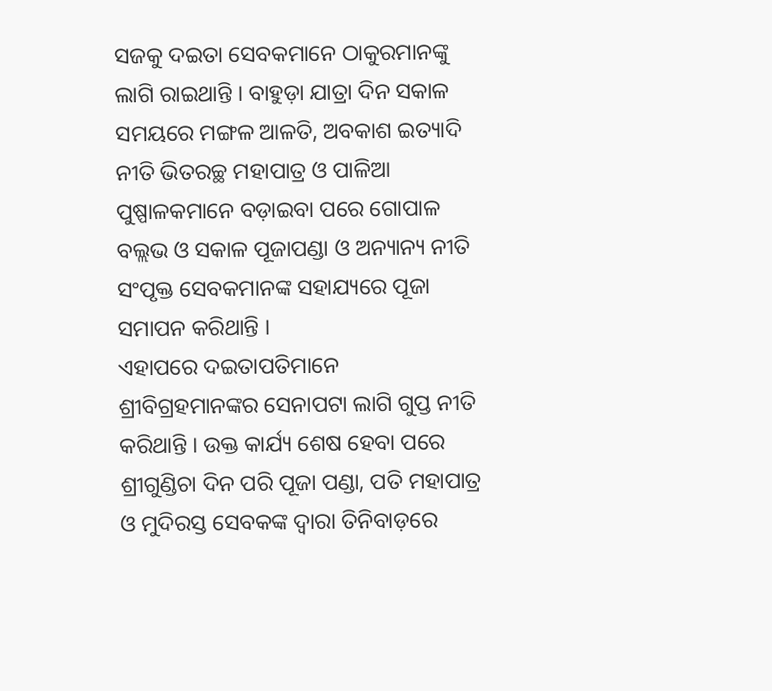ସଜକୁ ଦଇତା ସେବକମାନେ ଠାକୁରମାନଙ୍କୁ ଲାଗି ରାଇଥାନ୍ତି । ବାହୁଡ଼ା ଯାତ୍ରା ଦିନ ସକାଳ ସମୟରେ ମଙ୍ଗଳ ଆଳତି, ଅବକାଶ ଇତ୍ୟାଦି ନୀତି ଭିତରଚ୍ଛ ମହାପାତ୍ର ଓ ପାଳିଆ ପୁଷ୍ପାଳକମାନେ ବଡ଼ାଇବା ପରେ ଗୋପାଳ ବଲ୍ଲଭ ଓ ସକାଳ ପୂଜାପଣ୍ଡା ଓ ଅନ୍ୟାନ୍ୟ ନୀତି ସଂପୃକ୍ତ ସେବକମାନଙ୍କ ସହାଯ୍ୟରେ ପୂଜା ସମାପନ କରିଥାନ୍ତି ।
ଏହାପରେ ଦଇତାପତିମାନେ ଶ୍ରୀବିଗ୍ରହମାନଙ୍କର ସେନାପଟା ଲାଗି ଗୁପ୍ତ ନୀତି କରିଥାନ୍ତି । ଉକ୍ତ କାର୍ଯ୍ୟ ଶେଷ ହେବା ପରେ ଶ୍ରୀଗୁଣ୍ଡିଚା ଦିନ ପରି ପୂଜା ପଣ୍ଡା, ପତି ମହାପାତ୍ର ଓ ମୁଦିରସ୍ତ ସେବକଙ୍କ ଦ୍ୱାରା ତିନିବାଡ଼ରେ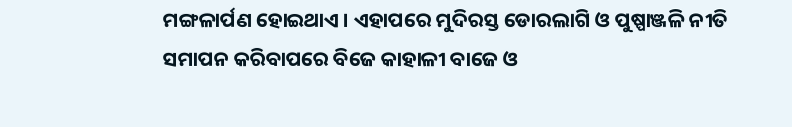ମଙ୍ଗଳାର୍ପଣ ହୋଇଥାଏ । ଏହାପରେ ମୁଦିରସ୍ତ ଡୋରଲାଗି ଓ ପୁଷ୍ପାଞ୍ଜଳି ନୀତି ସମାପନ କରିବାପରେ ବିଜେ କାହାଳୀ ବାଜେ ଓ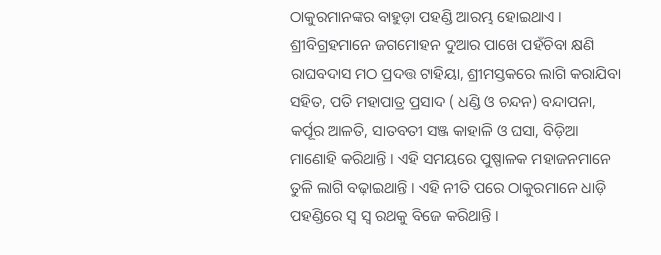ଠାକୁରମାନଙ୍କର ବାହୁଡ଼ା ପହଣ୍ଡି ଆରମ୍ଭ ହୋଇଥାଏ । ଶ୍ରୀବିଗ୍ରହମାନେ ଜଗମୋହନ ଦୁଆର ପାଖେ ପହଁଚିବା କ୍ଷଣି ରାଘବଦାସ ମଠ ପ୍ରଦତ୍ତ ଟାହିୟା, ଶ୍ରୀମସ୍ତକରେ ଲାଗି କରାଯିବା ସହିତ, ପତି ମହାପାତ୍ର ପ୍ରସାଦ ( ଧଣ୍ଡି ଓ ଚନ୍ଦନ) ବନ୍ଦାପନା, କର୍ପୂର ଆଳତି, ସାତବତୀ ସଞ୍ଜ କାହାଳି ଓ ଘସା, ବିଡ଼ିଆ ମାଣୋହି କରିଥାନ୍ତି । ଏହି ସମୟରେ ପୁଷ୍ପାଳକ ମହାଜନମାନେ ତୁଳି ଲାଗି ବଢ଼ାଇଥାନ୍ତି । ଏହି ନୀତି ପରେ ଠାକୁରମାନେ ଧାଡ଼ି ପହଣ୍ଡିରେ ସ୍ୱ ସ୍ୱ ରଥକୁ ବିଜେ କରିଥାନ୍ତି ।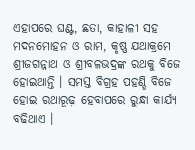ଏହାପରେ ଘଣ୍ଟ, ଛତା, କାହାଳୀ ସହ ମଦନମୋହନ ଓ ରାମ, କୃଷ୍ଣ ଯଥାକ୍ରମେ ଶ୍ରୀଜଗନ୍ନାଥ ଓ ଶ୍ରୀବଳଭଦ୍ରଙ୍କ ରଥକୁ ବିଜେ ହୋଇଥାନ୍ତି । ସମସ୍ତ ବିଗ୍ରହ ପହଣ୍ଡି ବିଜେ ହୋଇ ରଥାରୂଢ଼ ହେବାପରେ ରୁନ୍ଧା କାର୍ଯ୍ୟ ବଢିଥାଏ ।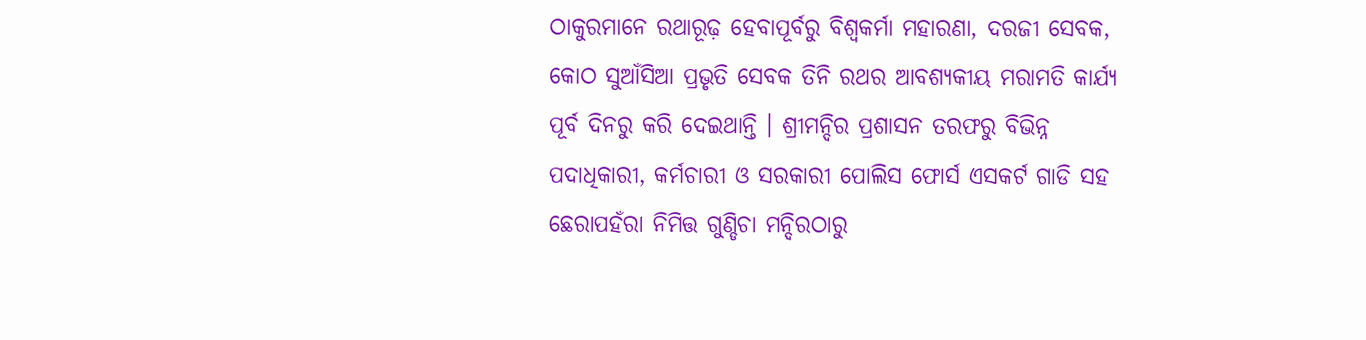ଠାକୁରମାନେ ରଥାରୂଢ଼ ହେବାପୂର୍ବରୁ ବିଶ୍ୱକର୍ମା ମହାରଣା, ଦରଜୀ ସେବକ, କୋଠ ସୁଆଁସିଆ ପ୍ରଭୃତି ସେବକ ତିନି ରଥର ଆବଶ୍ୟକୀୟ ମରାମତି କାର୍ଯ୍ୟ ପୂର୍ବ ଦିନରୁ କରି ଦେଇଥାନ୍ତି । ଶ୍ରୀମନ୍ଦିର ପ୍ରଶାସନ ତରଫରୁ ବିଭିନ୍ନ ପଦାଧିକାରୀ, କର୍ମଚାରୀ ଓ ସରକାରୀ ପୋଲିସ ଫୋର୍ସ ଏସକର୍ଟ ଗାଡି ସହ ଛେରାପହଁରା ନିମିତ୍ତ ଗୁଣ୍ଡିଚା ମନ୍ଦିରଠାରୁ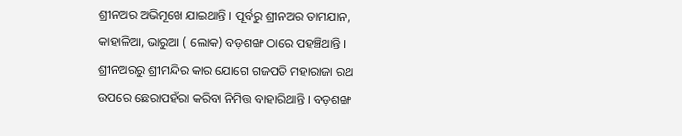ଶ୍ରୀନଅର ଅଭିମୂଖେ ଯାଇଥାନ୍ତି । ପୂର୍ବରୁ ଶ୍ରୀନଅର ତାମଯାନ, କାହାଳିଆ, ଭାରୁଆ ( ଲୋକ) ବଡ଼ଶଙ୍ଖ ଠାରେ ପହଞ୍ଚିଥାନ୍ତି । ଶ୍ରୀନଅରରୁ ଶ୍ରୀମନ୍ଦିର କାର ଯୋଗେ ଗଜପତି ମହାରାଜା ରଥ ଉପରେ ଛେରାପହଁରା କରିବା ନିମିତ୍ତ ବାହାରିଥାନ୍ତି । ବଡ଼ଶଙ୍ଖ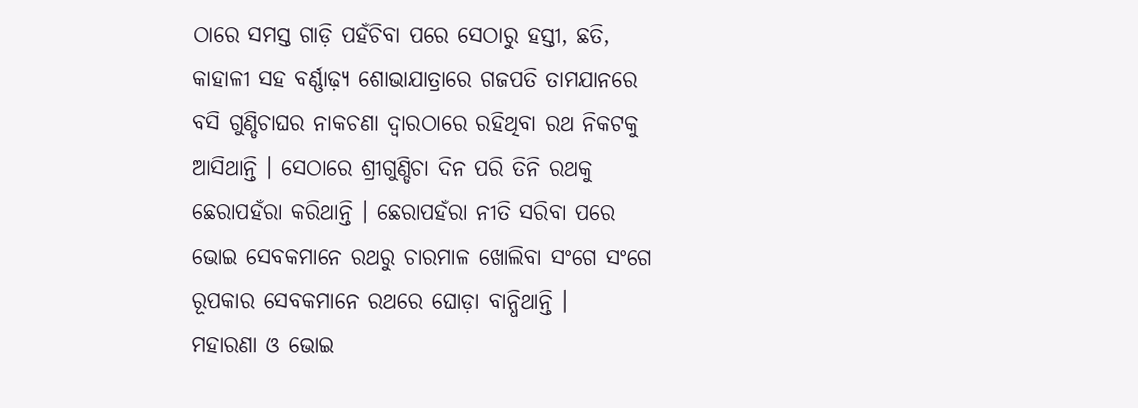ଠାରେ ସମସ୍ତ ଗାଡ଼ି ପହଁଚିବା ପରେ ସେଠାରୁ ହସ୍ତୀ, ଛତି, କାହାଳୀ ସହ ବର୍ଣ୍ଣାଢ଼୍ୟ ଶୋଭାଯାତ୍ରାରେ ଗଜପତି ତାମଯାନରେ ବସି ଗୁଣ୍ଡିଚାଘର ନାକଚଣା ଦ୍ୱାରଠାରେ ରହିଥିବା ରଥ ନିକଟକୁ ଆସିଥାନ୍ତି । ସେଠାରେ ଶ୍ରୀଗୁଣ୍ଡିଚା ଦିନ ପରି ତିନି ରଥକୁ ଛେରାପହଁରା କରିଥାନ୍ତି । ଛେରାପହଁରା ନୀତି ସରିବା ପରେ ଭୋଇ ସେବକମାନେ ରଥରୁ ଚାରମାଳ ଖୋଲିବା ସଂଗେ ସଂଗେ ରୂପକାର ସେବକମାନେ ରଥରେ ଘୋଡ଼ା ବାନ୍ଧିଥାନ୍ତି ।
ମହାରଣା ଓ ଭୋଇ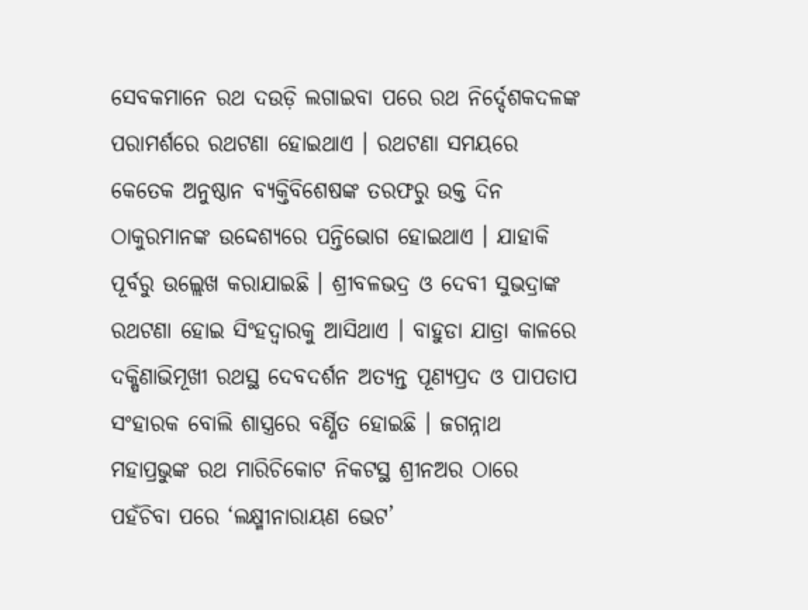ସେବକମାନେ ରଥ ଦଉଡ଼ି ଲଗାଇବା ପରେ ରଥ ନିର୍ଦ୍ଦେଶକଦଳଙ୍କ ପରାମର୍ଶରେ ରଥଟଣା ହୋଇଥାଏ । ରଥଟଣା ସମୟରେ କେତେକ ଅନୁଷ୍ଠାନ ବ୍ୟକ୍ତିବିଶେଷଙ୍କ ତରଫରୁ ଉକ୍ତ ଦିନ ଠାକୁରମାନଙ୍କ ଉଦ୍ଦେଶ୍ୟରେ ପନ୍ତିଭୋଗ ହୋଇଥାଏ । ଯାହାକି ପୂର୍ବରୁ ଉଲ୍ଲେଖ କରାଯାଇଛି । ଶ୍ରୀବଳଭଦ୍ର ଓ ଦେବୀ ସୁଭଦ୍ରାଙ୍କ ରଥଟଣା ହୋଇ ସିଂହଦ୍ୱାରକୁ ଆସିଥାଏ । ବାହୁଡା ଯାତ୍ରା କାଳରେ ଦକ୍ଷିଣାଭିମୂଖୀ ରଥସ୍ଥ ଦେବଦର୍ଶନ ଅତ୍ୟନ୍ତ ପୂଣ୍ୟପ୍ରଦ ଓ ପାପତାପ ସଂହାରକ ବୋଲି ଶାସ୍ତ୍ରରେ ବର୍ଣ୍ଣିତ ହୋଇଛି । ଜଗନ୍ନାଥ ମହାପ୍ରଭୁଙ୍କ ରଥ ମାରିଚିକୋଟ ନିକଟସ୍ଥ ଶ୍ରୀନଅର ଠାରେ ପହଁଚିବା ପରେ ‘ଲକ୍ଷ୍ମୀନାରାୟଣ ଭେଟ’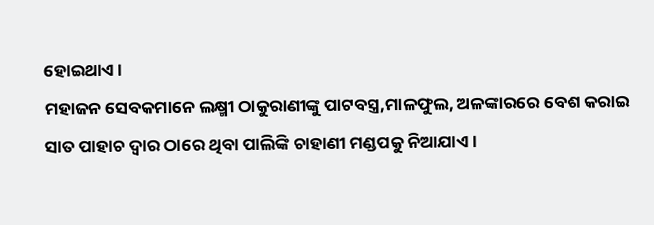ହୋଇଥାଏ ।
ମହାଜନ ସେବକମାନେ ଲକ୍ଷ୍ମୀ ଠାକୁରାଣୀଙ୍କୁ ପାଟବସ୍ତ୍ର,ମାଳଫୁଲ, ଅଳଙ୍କାରରେ ବେଶ କରାଇ ସାତ ପାହାଚ ଦ୍ୱାର ଠାରେ ଥିବା ପାଲିଙ୍କି ଚାହାଣୀ ମଣ୍ଡପକୁ ନିଆଯାଏ ।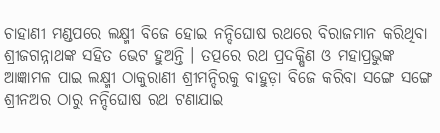ଚାହାଣୀ ମଣ୍ଡପରେ ଲକ୍ଷ୍ମୀ ବିଜେ ହୋଇ ନନ୍ଦିଘୋଷ ରଥରେ ବିରାଜମାନ କରିଥିବା ଶ୍ରୀଜଗନ୍ନାଥଙ୍କ ସହିତ ଭେଟ ହୁଅନ୍ତି । ତତ୍ପରେ ରଥ ପ୍ରଦକ୍ଷିଣ ଓ ମହାପ୍ରଭୁଙ୍କ ଆଜ୍ଞାମଳ ପାଇ ଲକ୍ଷ୍ମୀ ଠାକୁରାଣୀ ଶ୍ରୀମନ୍ଦିରକୁ ବାହୁଡ଼ା ବିଜେ କରିବା ସଙ୍ଗେ ସଙ୍ଗେ ଶ୍ରୀନଅର ଠାରୁ ନନ୍ଦିଘୋଷ ରଥ ଟଣାଯାଇ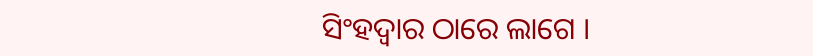ସିଂହଦ୍ୱାର ଠାରେ ଲାଗେ ।